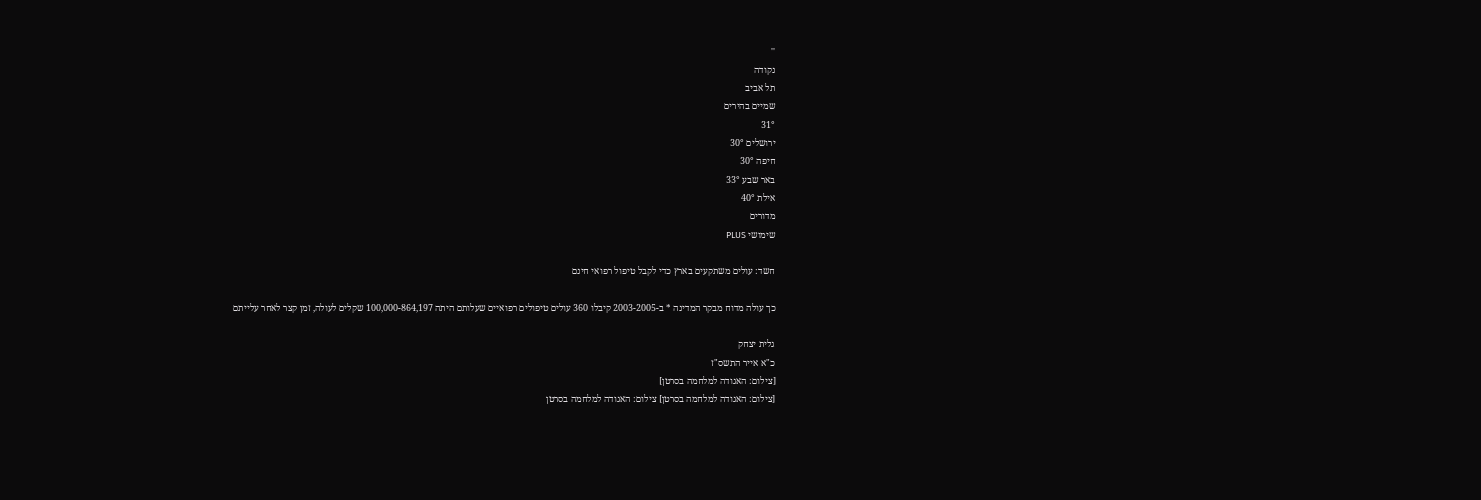''
נקודה
תל אביב
שמיים בהירים
31°
ירושלים 30°
חיפה 30°
באר שבע 33°
אילת 40°
מדורים
שימושי PLUS

חשד: עולים משתקעים בארץ כדי לקבל טיפול רפואי חינם

כך עולה מדוח מבקר המדינה * ב-2003-2005 קיבלו 360 עולים טיפולים רפואיים שעלותם היתה 100,000-864,197 שקלים לעולה, זמן קצר לאחר עלייתם

גלית יצחק
כ"א אייר התשס"ז
[צילום: האגודה למלחמה בסרטן]
[צילום: האגודה למלחמה בסרטן] צילום: האגודה למלחמה בסרטן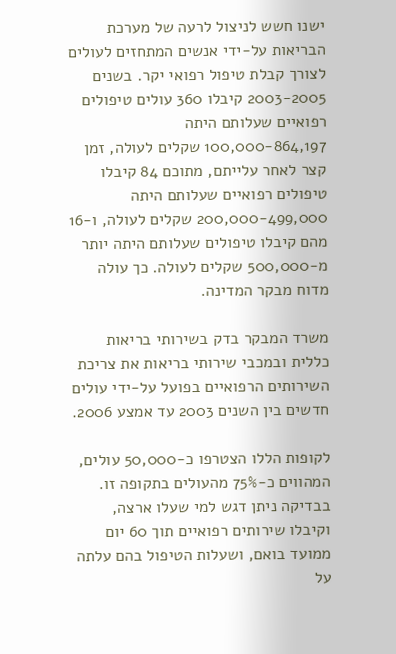ישנו חשש לניצול לרעה של מערכת הבריאות על-ידי אנשים המתחזים לעולים לצורך קבלת טיפול רפואי יקר. בשנים 2003-2005 קיבלו 360 עולים טיפולים רפואיים שעלותם היתה 100,000-864,197 שקלים לעולה, זמן קצר לאחר עלייתם, מתוכם 84 קיבלו טיפולים רפואיים שעלותם היתה 200,000-499,000 שקלים לעולה, ו-16 מהם קיבלו טיפולים שעלותם היתה יותר מ-500,000 שקלים לעולה. כך עולה מדוח מבקר המדינה.

משרד המבקר בדק בשירותי בריאות כללית ובמכבי שירותי בריאות את צריכת השירותים הרפואיים בפועל על-ידי עולים חדשים בין השנים 2003 עד אמצע 2006.

לקופות הללו הצטרפו כ-50,000 עולים, המהווים כ-75% מהעולים בתקופה זו. בבדיקה ניתן דגש למי שעלו ארצה, וקיבלו שירותים רפואיים תוך 60 יום ממועד בואם, ושעלות הטיפול בהם עלתה על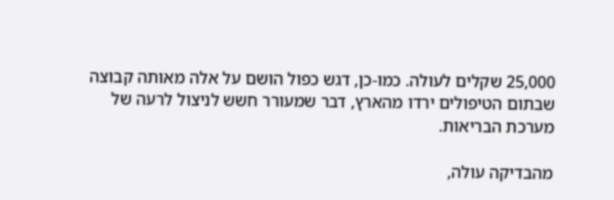25,000 שקלים לעולה. כמו-כן, דגש כפול הושם על אלה מאותה קבוצה שבתום הטיפולים ירדו מהארץ, דבר שמעורר חשש לניצול לרעה של מערכת הבריאות.

מהבדיקה עולה,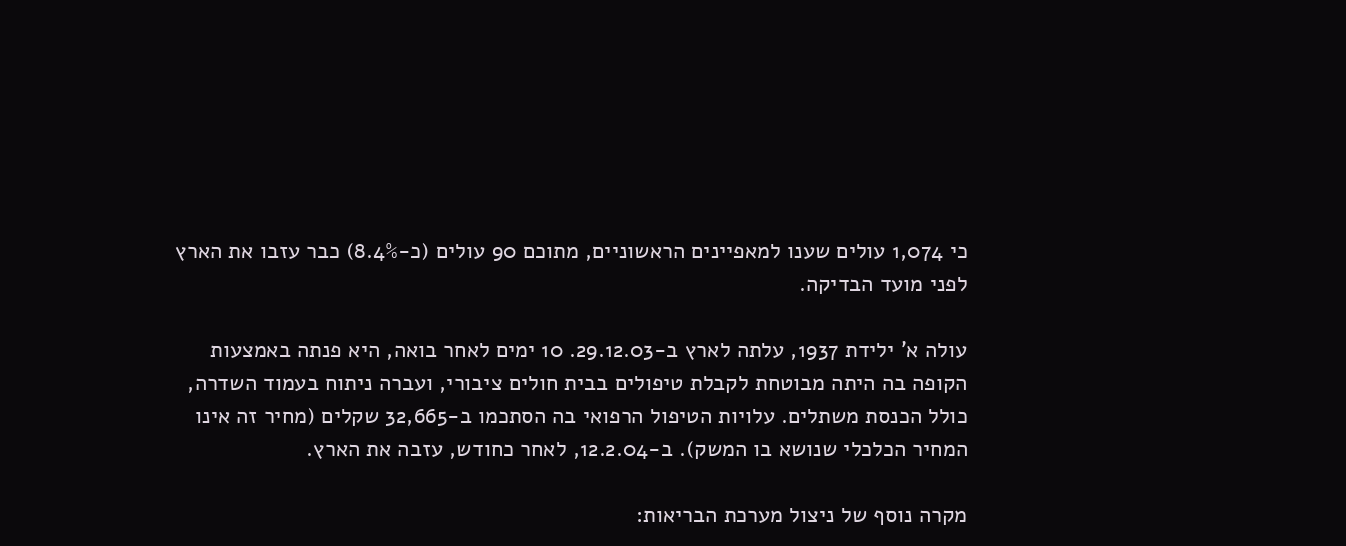כי 1,074 עולים שענו למאפיינים הראשוניים, מתוכם 90 עולים (כ-8.4%) כבר עזבו את הארץ לפני מועד הבדיקה.

עולה א' ילידת 1937, עלתה לארץ ב-29.12.03. 10 ימים לאחר בואה, היא פנתה באמצעות הקופה בה היתה מבוטחת לקבלת טיפולים בבית חולים ציבורי, ועברה ניתוח בעמוד השדרה, כולל הכנסת משתלים. עלויות הטיפול הרפואי בה הסתכמו ב-32,665 שקלים (מחיר זה אינו המחיר הכלכלי שנושא בו המשק). ב-12.2.04, לאחר כחודש, עזבה את הארץ.

מקרה נוסף של ניצול מערכת הבריאות: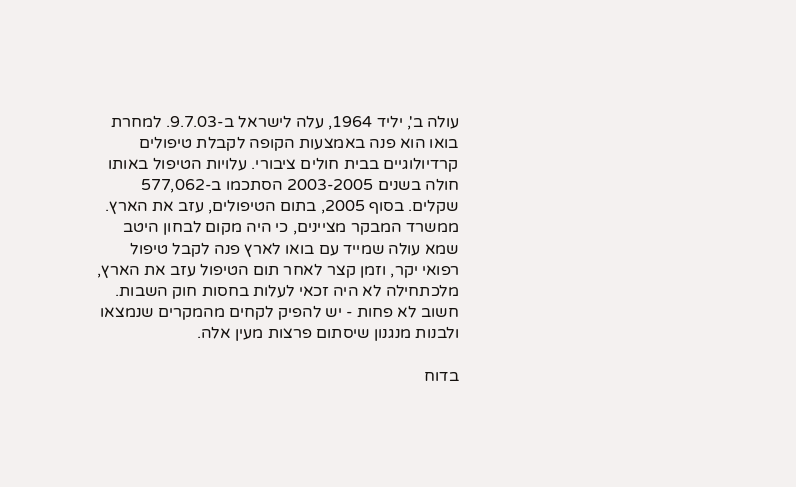עולה ב', יליד 1964, עלה לישראל ב-9.7.03. למחרת בואו הוא פנה באמצעות הקופה לקבלת טיפולים קרדיולוגיים בבית חולים ציבורי. עלויות הטיפול באותו חולה בשנים 2003-2005 הסתכמו ב-577,062 שקלים. בסוף 2005, בתום הטיפולים, עזב את הארץ. ממשרד המבקר מציינים, כי היה מקום לבחון היטב שמא עולה שמייד עם בואו לארץ פנה לקבל טיפול רפואי יקר, וזמן קצר לאחר תום הטיפול עזב את הארץ, מלכתחילה לא היה זכאי לעלות בחסות חוק השבות. חשוב לא פחות - יש להפיק לקחים מהמקרים שנמצאו ולבנות מנגנון שיסתום פרצות מעין אלה.

בדוח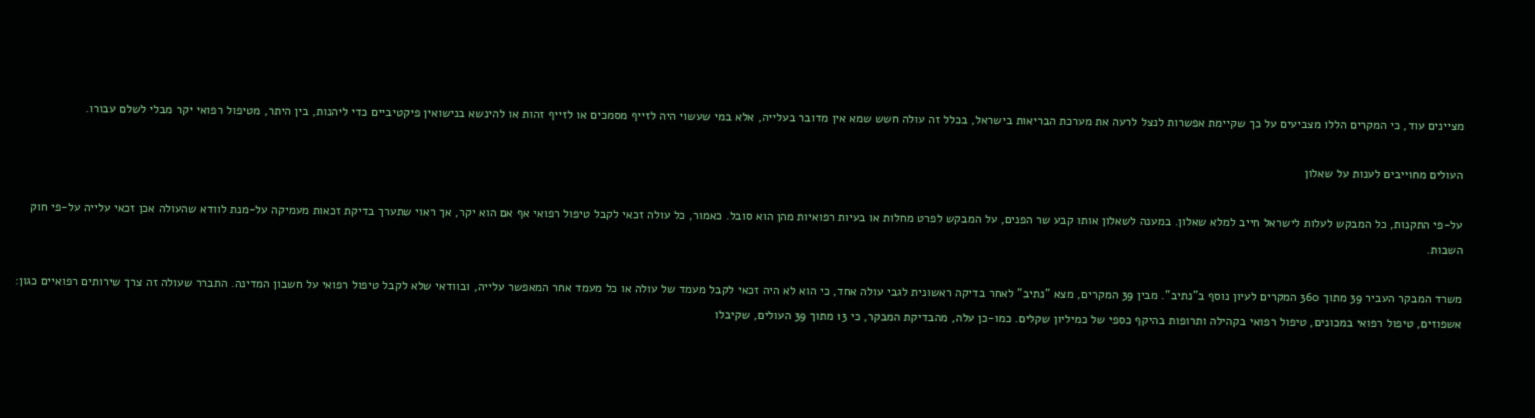מציינים עוד, כי המקרים הללו מצביעים על כך שקיימת אפשרות לנצל לרעה את מערכת הבריאות בישראל, בכלל זה עולה חשש שמא אין מדובר בעלייה, אלא במי שעשוי היה לזייף מסמכים או לזייף זהות או להינשא בנישואין פיקטיביים כדי ליהנות, בין היתר, מטיפול רפואי יקר מבלי לשלם עבורו.

העולים מחוייבים לענות על שאלון

על-פי התקנות, כל המבקש לעלות לישראל חייב למלא שאלון. במענה לשאלון אותו קבע שר הפנים, על המבקש לפרט מחלות או בעיות רפואיות מהן הוא סובל. כאמור, כל עולה זכאי לקבל טיפול רפואי אף אם הוא יקר, אך ראוי שתערך בדיקת זכאות מעמיקה על-מנת לוודא שהעולה אכן זכאי עלייה על-פי חוק השבות.

משרד המבקר העביר 39 מתוך 360 המקרים לעיון נוסף ב"נתיב". מבין 39 המקרים, מצא "נתיב" לאחר בדיקה ראשונית לגבי עולה אחד, כי הוא לא היה זכאי לקבל מעמד של עולה או כל מעמד אחר המאפשר עלייה, ובוודאי שלא לקבל טיפול רפואי על חשבון המדינה. התברר שעולה זה צרך שירותים רפואיים כגון: אשפוזים, טיפול רפואי במכונים, טיפול רפואי בקהילה ותרופות בהיקף כספי של כמיליון שקלים. כמו-כן עלה, מהבדיקת המבקר, כי 13 מתוך 39 העולים, שקיבלו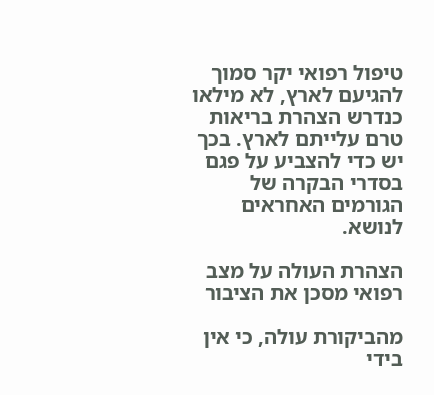טיפול רפואי יקר סמוך להגיעם לארץ, לא מילאו כנדרש הצהרת בריאות טרם עלייתם לארץ. בכך יש כדי להצביע על פגם בסדרי הבקרה של הגורמים האחראים לנושא.

הצהרת העולה על מצב רפואי מסכן את הציבור

מהביקורת עולה, כי אין בידי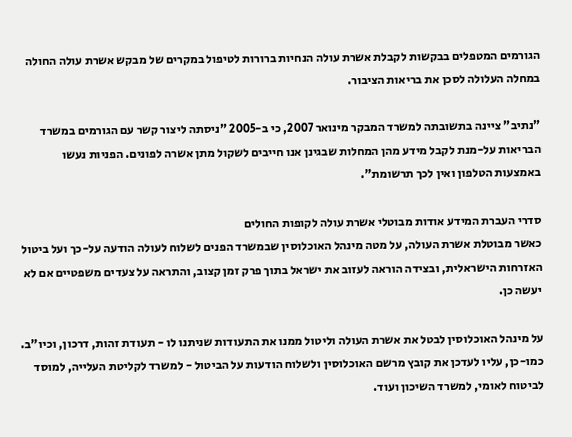הגורמים המטפלים בבקשות לקבלת אשרת עולה הנחיות ברורות לטיפול במקרים של מבקש אשרת עולה החולה במחלה העלולה לסכן את בריאות הציבור.

"נתיב" ציינה בתשובתה למשרד המבקר מינואר 2007, כי ב-2005 "ניסתה ליצור קשר עם הגורמים במשרד הבריאות על-מנת לקבל מידע מהן המחלות שבגינן אנו חייבים לשקול מתן אשרה לפונים. הפניות נעשו באמצעות הטלפון ואין לכך תרשומת".

סדרי העברת המידע אודות מבוטלי אשרת עולה לקופות החולים
כאשר מבוטלת אשרת העולה, על מטה מינהל האוכלוסין שבמשרד הפנים לשלוח לעולה הודעה על-כך ועל ביטול האזרחות הישראלית, ובצידה הוראה לעזוב את ישראל בתוך פרק זמן קצוב, והתראה על צעדים משפטיים אם לא יעשה כן.

על מינהל האוכלוסין לבטל את אשרת העולה וליטול ממנו את התעודות שניתנו לו - תעודת זהות, דרכון, וכיו"ב. כמו-כן, עליו לעדכן את קובץ מרשם האוכלוסין ולשלוח הודעות על הביטול - למשרד לקליטת העלייה, למוסד לביטוח לאומי, למשרד השיכון ועוד.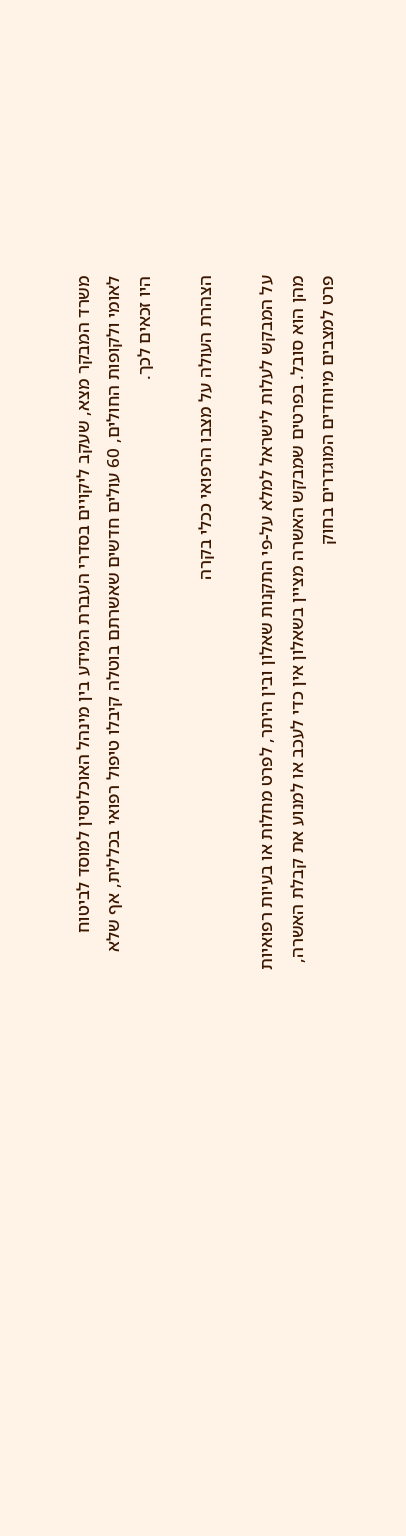משרד המבקר מצא, שעקב ליקויים בסדרי העברת המידע בין מינהל האוכלוסין למוסד לביטוח לאומי ולקופות החולים, 60 עולים חדשים שאשרתם בוטלה קיבלו טיפול רפואי בכללית, אף שלא היו זכאים לכך.

הצהרת העולה על מצבו הרפואי ככלי בקרה

על המבקש לעלות לישראל למלא על-פי התקנות שאלון ובין היתר, לפרט מחלות או בעיות רפואיות מהן הוא סובל. בפרטים שמבקש האשרה מציין בשאלון אין כדי לעכב או למנוע את קבלת האשרה, פרט למצבים מיוחדים המוגדרים בחוק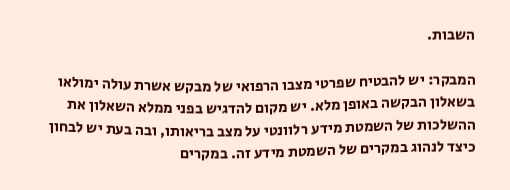השבות.

המבקר: יש להבטיח שפרטי מצבו הרפואי של מבקש אשרת עולה ימולאו בשאלון הבקשה באופן מלא. יש מקום להדגיש בפני ממלא השאלון את ההשלכות של השמטת מידע רלוונטי על מצב בריאותו, ובה בעת יש לבחון כיצד לנהוג במקרים של השמטת מידע זה. במקרים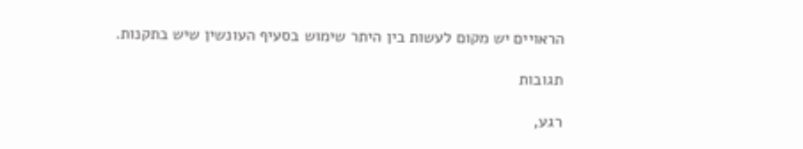הראויים יש מקום לעשות בין היתר שימוש בסעיף העונשין שיש בתקנות.

תגובות

רגע,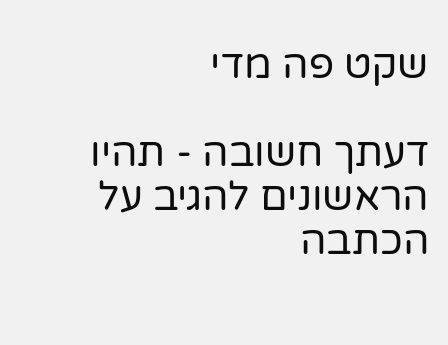שקט פה מדי

דעתך חשובה - תהיו הראשונים להגיב על הכתבה